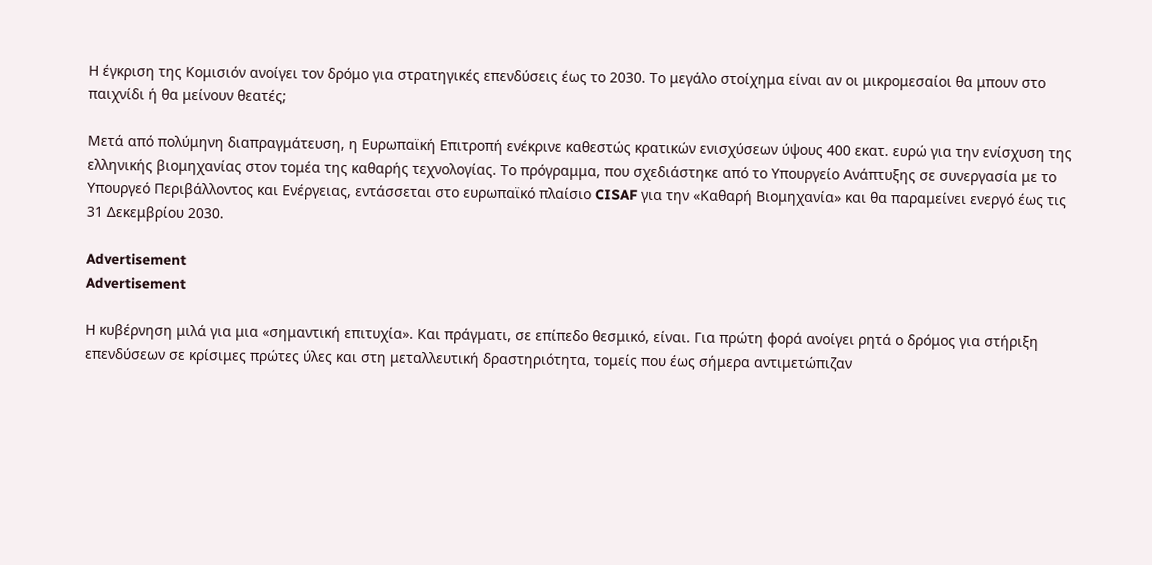Η έγκριση της Κομισιόν ανοίγει τον δρόμο για στρατηγικές επενδύσεις έως το 2030. Το μεγάλο στοίχημα είναι αν οι μικρομεσαίοι θα μπουν στο παιχνίδι ή θα μείνουν θεατές;

Μετά από πολύμηνη διαπραγμάτευση, η Ευρωπαϊκή Επιτροπή ενέκρινε καθεστώς κρατικών ενισχύσεων ύψους 400 εκατ. ευρώ για την ενίσχυση της ελληνικής βιομηχανίας στον τομέα της καθαρής τεχνολογίας. Το πρόγραμμα, που σχεδιάστηκε από το Υπουργείο Ανάπτυξης σε συνεργασία με το Υπουργεό Περιβάλλοντος και Ενέργειας, εντάσσεται στο ευρωπαϊκό πλαίσιο CISAF για την «Καθαρή Βιομηχανία» και θα παραμείνει ενεργό έως τις 31 Δεκεμβρίου 2030.

Advertisement
Advertisement

Η κυβέρνηση μιλά για μια «σημαντική επιτυχία». Και πράγματι, σε επίπεδο θεσμικό, είναι. Για πρώτη φορά ανοίγει ρητά ο δρόμος για στήριξη επενδύσεων σε κρίσιμες πρώτες ύλες και στη μεταλλευτική δραστηριότητα, τομείς που έως σήμερα αντιμετώπιζαν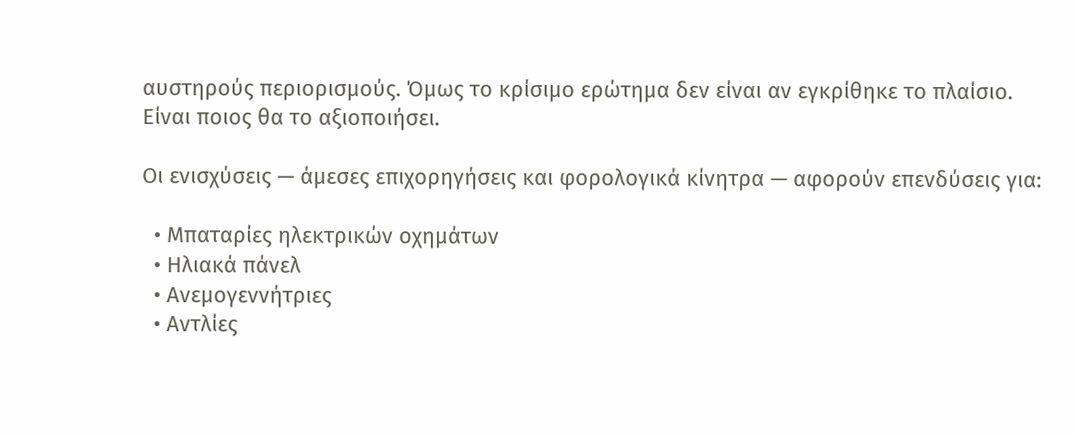αυστηρούς περιορισμούς. Όμως το κρίσιμο ερώτημα δεν είναι αν εγκρίθηκε το πλαίσιο. Είναι ποιος θα το αξιοποιήσει.

Οι ενισχύσεις — άμεσες επιχορηγήσεις και φορολογικά κίνητρα — αφορούν επενδύσεις για:

  • Μπαταρίες ηλεκτρικών οχημάτων
  • Ηλιακά πάνελ
  • Ανεμογεννήτριες
  • Αντλίες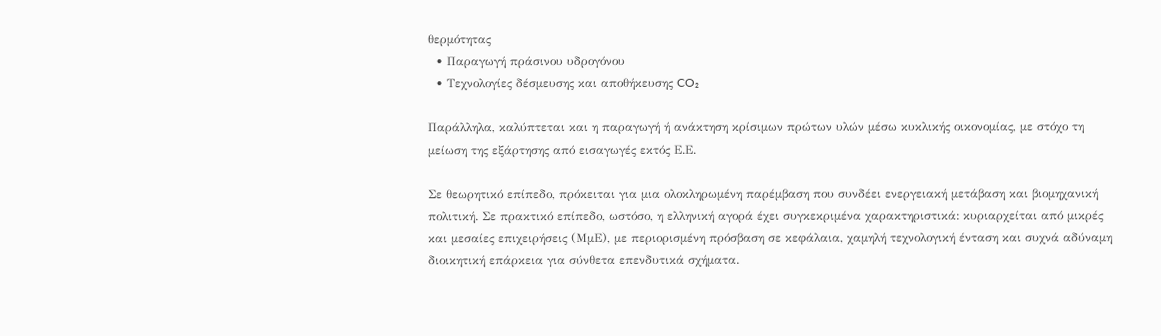θερμότητας
  • Παραγωγή πράσινου υδρογόνου
  • Τεχνολογίες δέσμευσης και αποθήκευσης CO₂

Παράλληλα, καλύπτεται και η παραγωγή ή ανάκτηση κρίσιμων πρώτων υλών μέσω κυκλικής οικονομίας, με στόχο τη μείωση της εξάρτησης από εισαγωγές εκτός Ε.Ε.

Σε θεωρητικό επίπεδο, πρόκειται για μια ολοκληρωμένη παρέμβαση που συνδέει ενεργειακή μετάβαση και βιομηχανική πολιτική. Σε πρακτικό επίπεδο, ωστόσο, η ελληνική αγορά έχει συγκεκριμένα χαρακτηριστικά: κυριαρχείται από μικρές και μεσαίες επιχειρήσεις (ΜμΕ), με περιορισμένη πρόσβαση σε κεφάλαια, χαμηλή τεχνολογική ένταση και συχνά αδύναμη διοικητική επάρκεια για σύνθετα επενδυτικά σχήματα.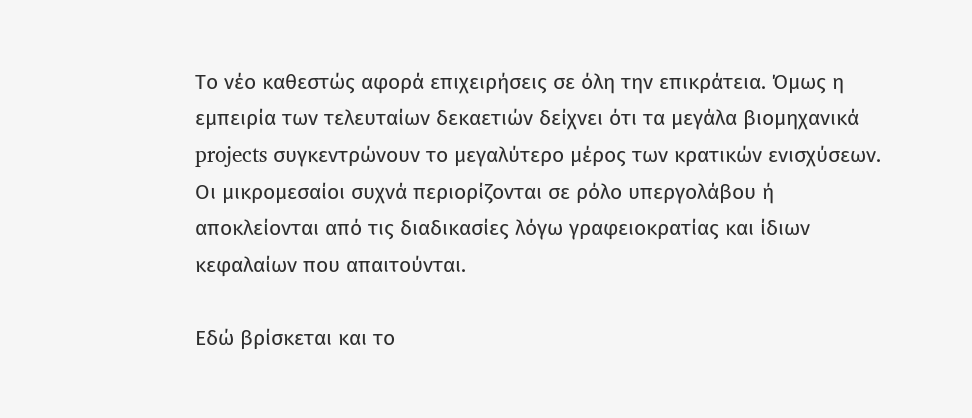Το νέο καθεστώς αφορά επιχειρήσεις σε όλη την επικράτεια. Όμως η εμπειρία των τελευταίων δεκαετιών δείχνει ότι τα μεγάλα βιομηχανικά projects συγκεντρώνουν το μεγαλύτερο μέρος των κρατικών ενισχύσεων. Οι μικρομεσαίοι συχνά περιορίζονται σε ρόλο υπεργολάβου ή αποκλείονται από τις διαδικασίες λόγω γραφειοκρατίας και ίδιων κεφαλαίων που απαιτούνται.

Εδώ βρίσκεται και το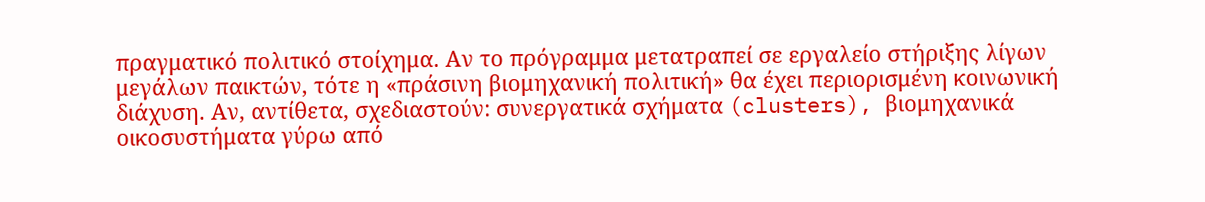πραγματικό πολιτικό στοίχημα. Αν το πρόγραμμα μετατραπεί σε εργαλείο στήριξης λίγων μεγάλων παικτών, τότε η «πράσινη βιομηχανική πολιτική» θα έχει περιορισμένη κοινωνική διάχυση. Αν, αντίθετα, σχεδιαστούν: συνεργατικά σχήματα (clusters), βιομηχανικά οικοσυστήματα γύρω από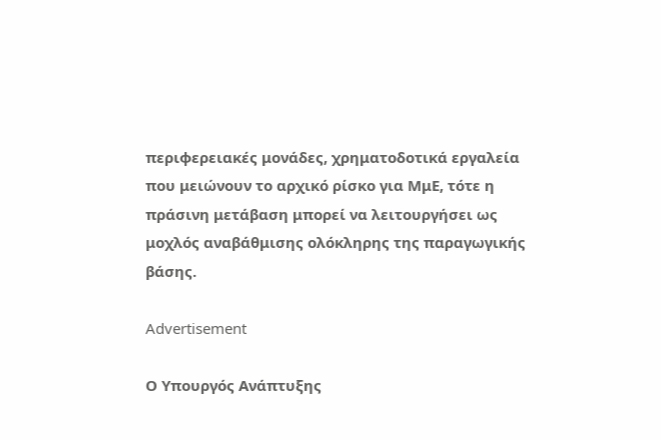περιφερειακές μονάδες, χρηματοδοτικά εργαλεία που μειώνουν το αρχικό ρίσκο για ΜμΕ, τότε η πράσινη μετάβαση μπορεί να λειτουργήσει ως μοχλός αναβάθμισης ολόκληρης της παραγωγικής βάσης.

Advertisement

Ο Υπουργός Ανάπτυξης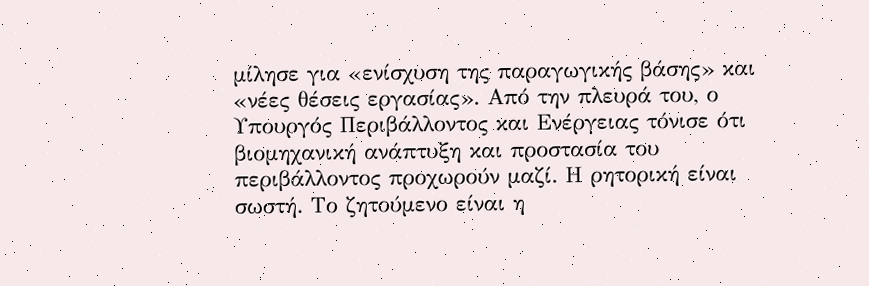μίλησε για «ενίσχυση της παραγωγικής βάσης» και «νέες θέσεις εργασίας». Από την πλευρά του, ο Υπουργός Περιβάλλοντος και Ενέργειας τόνισε ότι βιομηχανική ανάπτυξη και προστασία του περιβάλλοντος προχωρούν μαζί. Η ρητορική είναι σωστή. Το ζητούμενο είναι η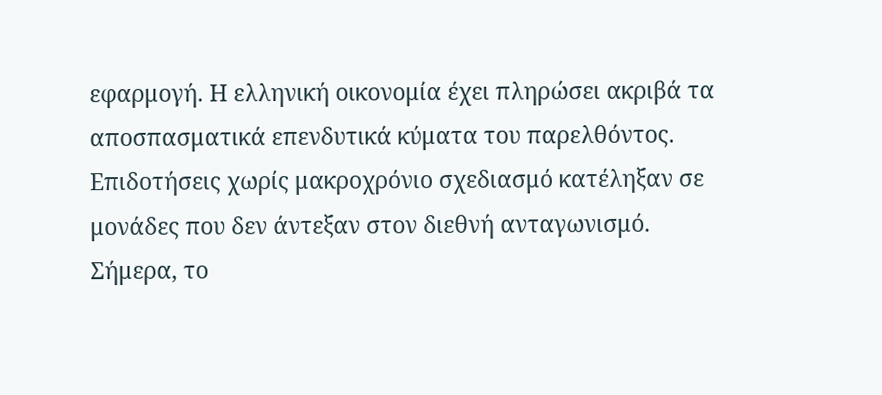εφαρμογή. Η ελληνική οικονομία έχει πληρώσει ακριβά τα αποσπασματικά επενδυτικά κύματα του παρελθόντος. Επιδοτήσεις χωρίς μακροχρόνιο σχεδιασμό κατέληξαν σε μονάδες που δεν άντεξαν στον διεθνή ανταγωνισμό. Σήμερα, το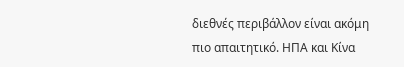διεθνές περιβάλλον είναι ακόμη πιο απαιτητικό. ΗΠΑ και Κίνα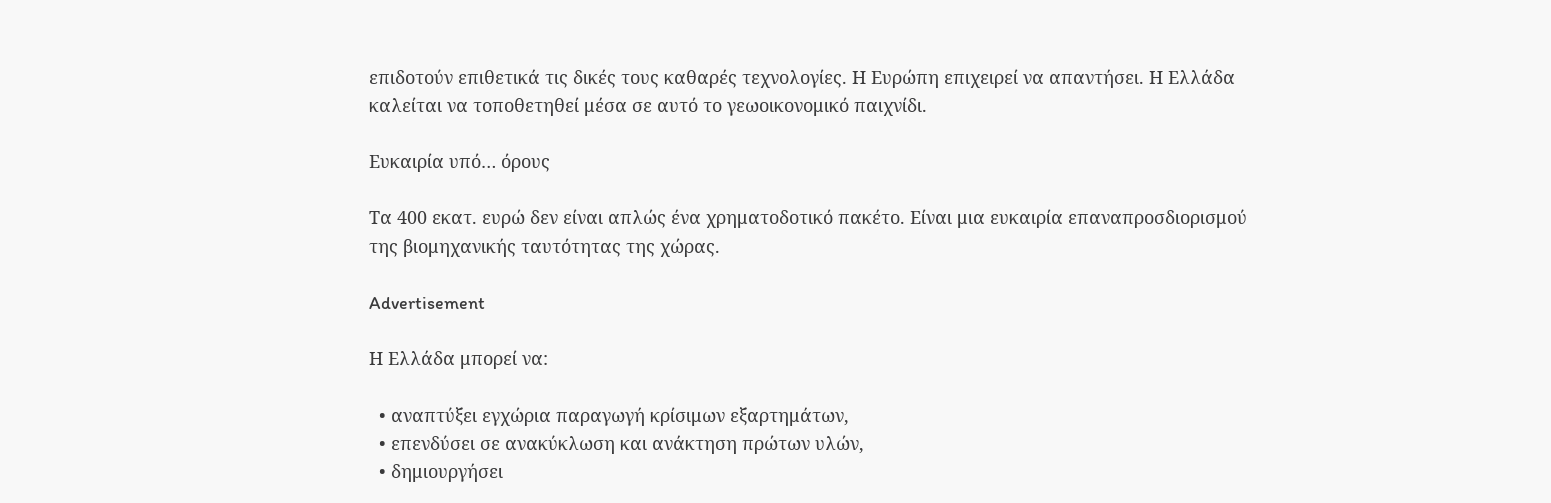επιδοτούν επιθετικά τις δικές τους καθαρές τεχνολογίες. Η Ευρώπη επιχειρεί να απαντήσει. Η Ελλάδα καλείται να τοποθετηθεί μέσα σε αυτό το γεωοικονομικό παιχνίδι.

Ευκαιρία υπό… όρους

Τα 400 εκατ. ευρώ δεν είναι απλώς ένα χρηματοδοτικό πακέτο. Είναι μια ευκαιρία επαναπροσδιορισμού της βιομηχανικής ταυτότητας της χώρας.

Advertisement

Η Ελλάδα μπορεί να:

  • αναπτύξει εγχώρια παραγωγή κρίσιμων εξαρτημάτων,
  • επενδύσει σε ανακύκλωση και ανάκτηση πρώτων υλών,
  • δημιουργήσει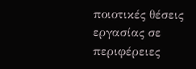ποιοτικές θέσεις εργασίας σε περιφέρειες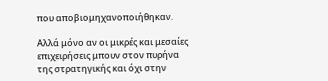που αποβιομηχανοποιήθηκαν.

Αλλά μόνο αν οι μικρές και μεσαίες επιχειρήσεις μπουν στον πυρήνα της στρατηγικής και όχι στην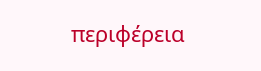περιφέρεια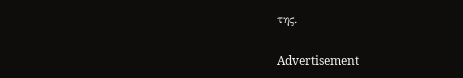της.

Advertisement